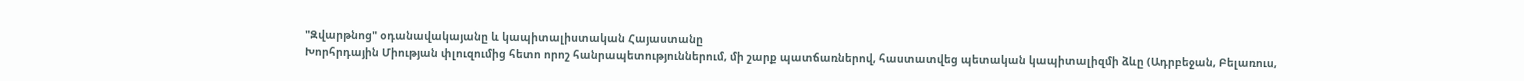"Զվարթնոց" օդանավակայանը և կապիտալիստական Հայաստանը
Խորհրդային Միության փլուզումից հետո որոշ հանրապետություններում, մի շարք պատճառներով, հաստատվեց պետական կապիտալիզմի ձևը (Ադրբեջան, Բելառուս,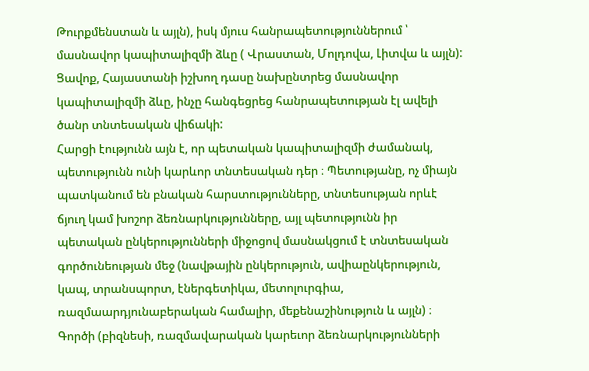Թուրքմենստան և այլն), իսկ մյուս հանրապետություններում ՝ մասնավոր կապիտալիզմի ձևը ( Վրաստան, Մոլդովա, Լիտվա և այլն): Ցավոք, Հայաստանի իշխող դասը նախընտրեց մասնավոր կապիտալիզմի ձևը, ինչը հանգեցրեց հանրապետության էլ ավելի ծանր տնտեսական վիճակի:
Հարցի էությունն այն է, որ պետական կապիտալիզմի ժամանակ, պետությունն ունի կարևոր տնտեսական դեր ։ Պետությանը, ոչ միայն պատկանում են բնական հարստությունները, տնտեսության որևէ ճյուղ կամ խոշոր ձեռնարկությունները, այլ պետությունն իր պետական ընկերությունների միջոցով մասնակցում է տնտեսական գործունեության մեջ (նավթային ընկերություն, ավիաընկերություն, կապ, տրանսպորտ, էներգետիկա, մետոլուրգիա, ռազմաարդյունաբերական համալիր, մեքենաշինություն և այլն) ։ Գործի (բիզնեսի, ռազմավարական կարեւոր ձեռնարկությունների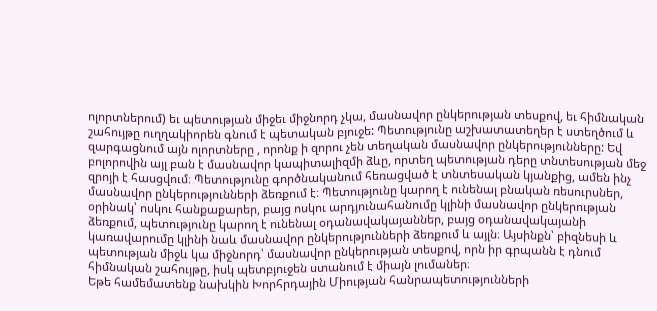ոլորտներում) եւ պետության միջեւ միջնորդ չկա, մասնավոր ընկերության տեսքով, եւ հիմնական շահույթը ուղղակիորեն գնում է պետական բյուջե: Պետությունը աշխատատեղեր է ստեղծում և զարգացնում այն ոլորտները , որոնք ի զորու չեն տեղական մասնավոր ընկերությունները: Եվ բոլորովին այլ բան է մասնավոր կապիտալիզմի ձևը, որտեղ պետության դերը տնտեսության մեջ զրոյի է հասցվում։ Պետությունը գործնականում հեռացված է տնտեսական կյանքից, ամեն ինչ մասնավոր ընկերությունների ձեռքում է։ Պետությունը կարող է ունենալ բնական ռեսուրսներ, օրինակ՝ ոսկու հանքաքարեր, բայց ոսկու արդյունահանումը կլինի մասնավոր ընկերության ձեռքում, պետությունը կարող է ունենալ օդանավակայաններ, բայց օդանավակայանի կառավարումը կլինի նաև մասնավոր ընկերությունների ձեռքում և այլն։ Այսինքն՝ բիզնեսի և պետության միջև կա միջնորդ՝ մասնավոր ընկերության տեսքով, որն իր գրպանն է դնում հիմնական շահույթը, իսկ պետբյուջեն ստանում է միայն լումաներ։
Եթե համեմատենք նախկին Խորհրդային Միության հանրապետությունների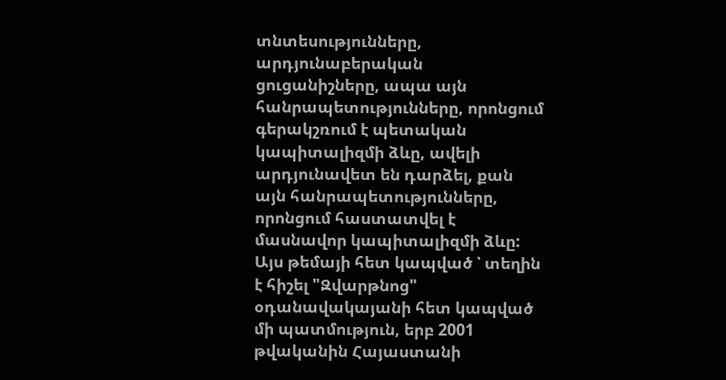տնտեսությունները, արդյունաբերական ցուցանիշները, ապա այն հանրապետությունները, որոնցում գերակշռում է պետական կապիտալիզմի ձևը, ավելի արդյունավետ են դարձել, քան այն հանրապետությունները, որոնցում հաստատվել է մասնավոր կապիտալիզմի ձևը:
Այս թեմայի հետ կապված ՝ տեղին է հիշել "Զվարթնոց" օդանավակայանի հետ կապված մի պատմություն, երբ 2001 թվականին Հայաստանի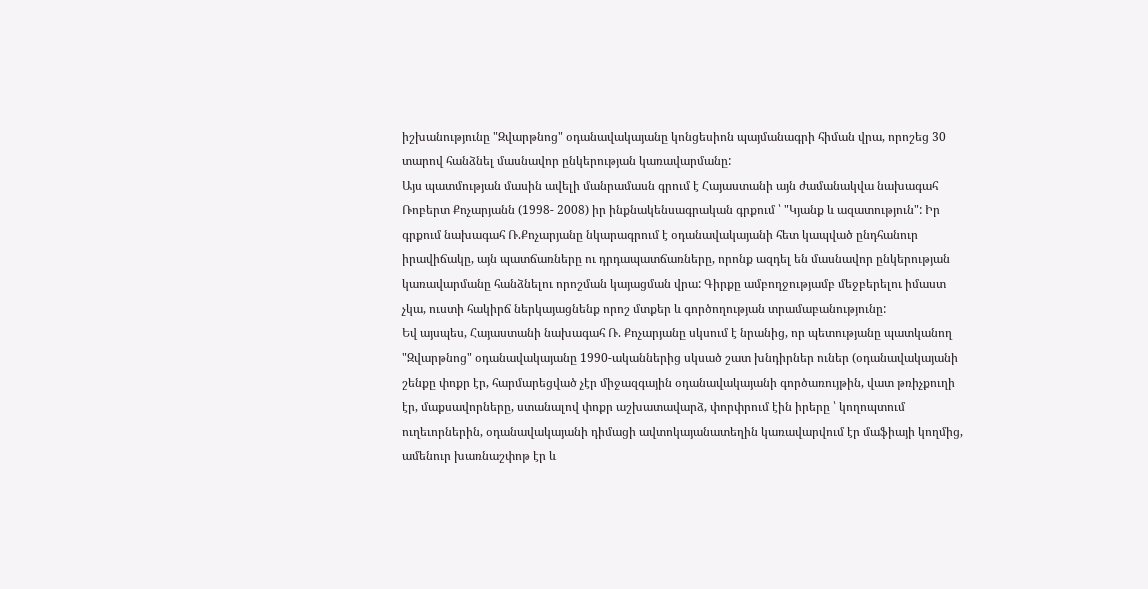իշխանությունը "Զվարթնոց" օդանավակայանը կոնցեսիոն պայմանագրի հիման վրա, որոշեց 30 տարով հանձնել մասնավոր ընկերության կառավարմանը:
Այս պատմության մասին ավելի մանրամասն գրում է Հայաստանի այն ժամանակվա նախագահ Ռոբերտ Քոչարյանն (1998- 2008) իր ինքնակենսագրական գրքում ՝ "Կյանք և ազատություն": Իր գրքում նախագահ Ռ.Քոչարյանը նկարագրում է օդանավակայանի հետ կապված ընդհանուր իրավիճակը, այն պատճառները ու դրդապատճառները, որոնք ազդել են մասնավոր ընկերության կառավարմանը հանձնելու որոշման կայացման վրա: Գիրքը ամբողջությամբ մեջբերելու իմաստ չկա, ուստի հակիրճ ներկայացնենք որոշ մտքեր և գործողության տրամաբանությունը:
Եվ այսպես, Հայաստանի նախագահ Ռ. Քոչարյանը սկսում է նրանից, որ պետությանը պատկանող "Զվարթնոց" օդանավակայանը 1990-ականներից սկսած շատ խնդիրներ ուներ (օդանավակայանի շենքը փոքր էր, հարմարեցված չէր միջազգային օդանավակայանի գործառույթին, վատ թռիչքուղի էր, մաքսավորները, ստանալով փոքր աշխատավարձ, փորփրում էին իրերը ՝ կողոպտում ուղեւորներին, օդանավակայանի դիմացի ավտոկայանատեղին կառավարվում էր մաֆիայի կողմից, ամենուր խառնաշփոթ էր և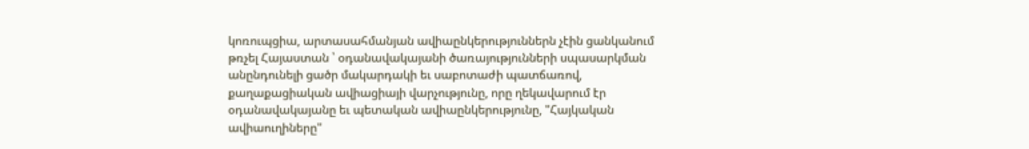կոռուպցիա, արտասահմանյան ավիաընկերություններն չէին ցանկանում թռչել Հայաստան ՝ օդանավակայանի ծառայությունների սպասարկման անընդունելի ցածր մակարդակի եւ սաբոտաժի պատճառով, քաղաքացիական ավիացիայի վարչությունը, որը ղեկավարում էր օդանավակայանը եւ պետական ավիաընկերությունը, "Հայկական ավիաուղիները"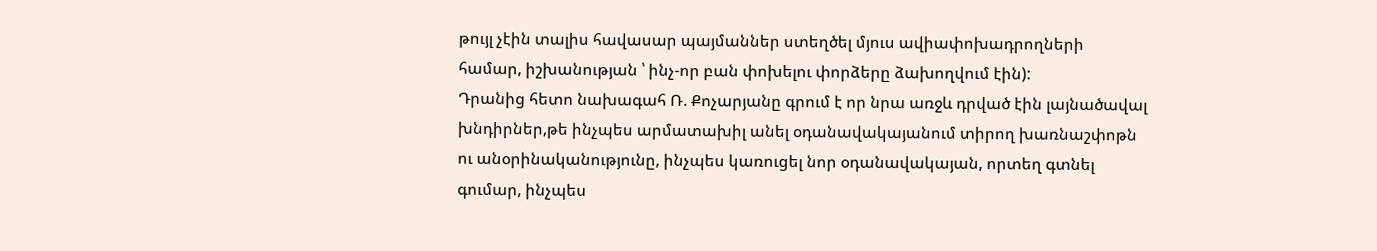թույլ չէին տալիս հավասար պայմաններ ստեղծել մյուս ավիափոխադրողների համար, իշխանության ՝ ինչ-որ բան փոխելու փորձերը ձախողվում էին):
Դրանից հետո նախագահ Ռ. Քոչարյանը գրում է որ նրա առջև դրված էին լայնածավալ խնդիրներ,թե ինչպես արմատախիլ անել օդանավակայանում տիրող խառնաշփոթն ու անօրինականությունը, ինչպես կառուցել նոր օդանավակայան, որտեղ գտնել գումար, ինչպես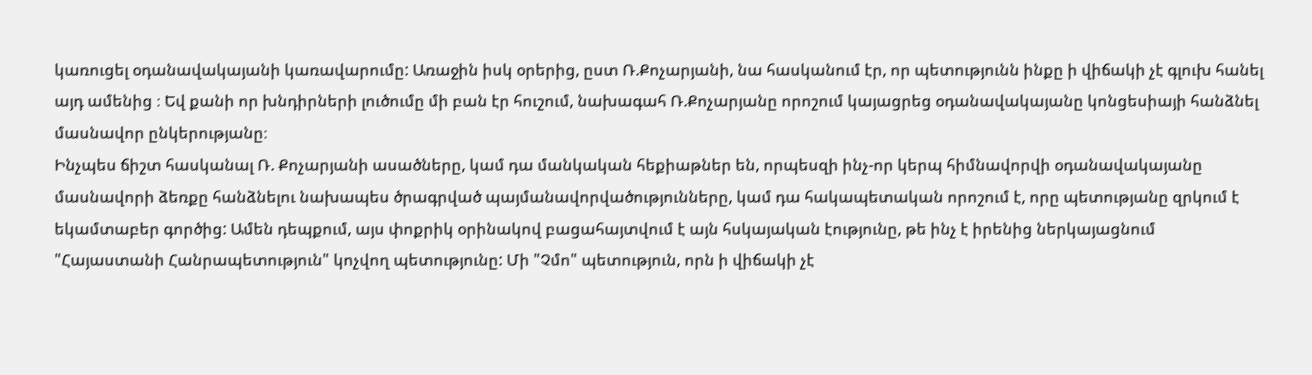կառուցել օդանավակայանի կառավարումը: Առաջին իսկ օրերից, ըստ Ռ.Քոչարյանի, նա հասկանում էր, որ պետությունն ինքը ի վիճակի չէ գլուխ հանել այդ ամենից ։ Եվ քանի որ խնդիրների լուծումը մի բան էր հուշում, նախագահ Ռ.Քոչարյանը որոշում կայացրեց օդանավակայանը կոնցեսիայի հանձնել մասնավոր ընկերությանը։
Ինչպես ճիշտ հասկանալ Ռ. Քոչարյանի ասածները, կամ դա մանկական հեքիաթներ են, որպեսզի ինչ-որ կերպ հիմնավորվի օդանավակայանը մասնավորի ձեռքը հանձնելու նախապես ծրագրված պայմանավորվածությունները, կամ դա հակապետական որոշում է, որը պետությանը զրկում է եկամտաբեր գործից: Ամեն դեպքում, այս փոքրիկ օրինակով բացահայտվում է այն հսկայական էությունը, թե ինչ է իրենից ներկայացնում "Հայաստանի Հանրապետություն" կոչվող պետությունը: Մի "Չմո" պետություն, որն ի վիճակի չէ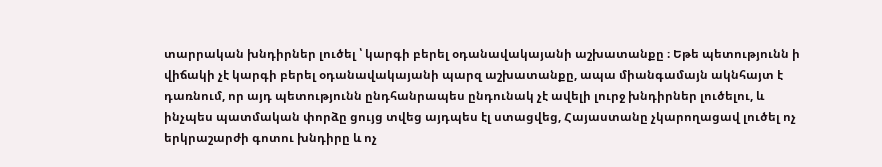տարրական խնդիրներ լուծել ՝ կարգի բերել օդանավակայանի աշխատանքը ։ Եթե պետությունն ի վիճակի չէ կարգի բերել օդանավակայանի պարզ աշխատանքը, ապա միանգամայն ակնհայտ է դառնում, որ այդ պետությունն ընդհանրապես ընդունակ չէ ավելի լուրջ խնդիրներ լուծելու, և ինչպես պատմական փորձը ցույց տվեց այդպես էլ ստացվեց, Հայաստանը չկարողացավ լուծել ոչ երկրաշարժի գոտու խնդիրը և ոչ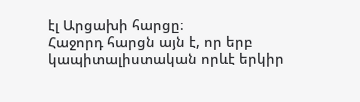էլ Արցախի հարցը։
Հաջորդ հարցն այն է, որ երբ կապիտալիստական որևէ երկիր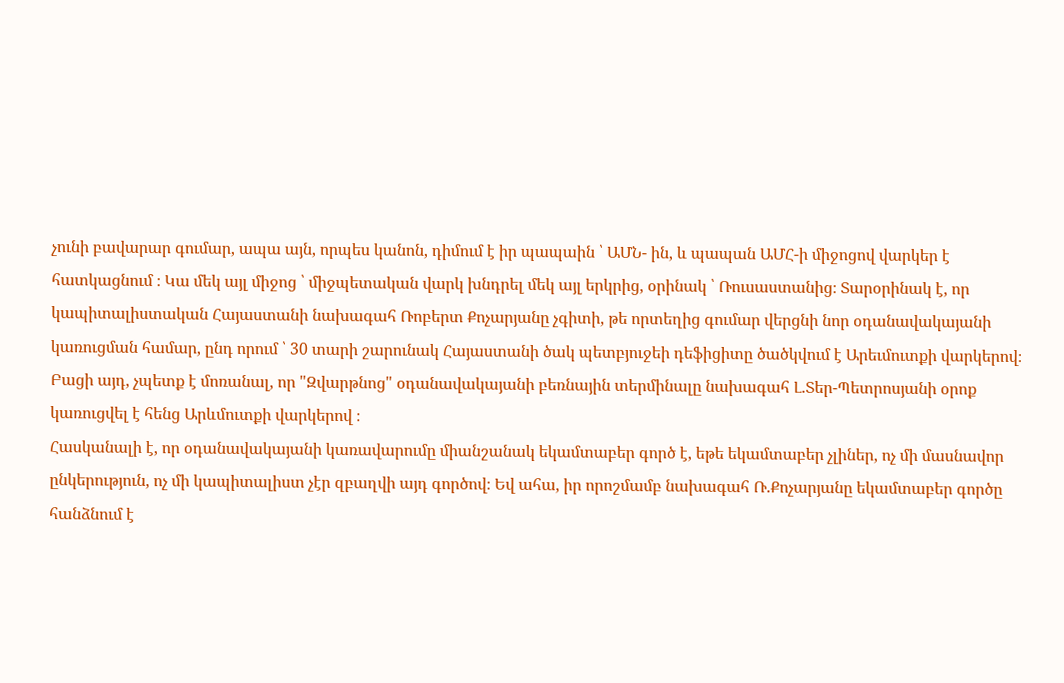չունի բավարար գումար, ապա այն, որպես կանոն, դիմում է իր պապաին ՝ ԱՄՆ- ին, և պապան ԱՄՀ-ի միջոցով վարկեր է հատկացնում ։ Կա մեկ այլ միջոց ՝ միջպետական վարկ խնդրել մեկ այլ երկրից, օրինակ ՝ Ռուսաստանից։ Տարօրինակ է, որ կապիտալիստական Հայաստանի նախագահ Ռոբերտ Քոչարյանը չգիտի, թե որտեղից գումար վերցնի նոր օդանավակայանի կառուցման համար, ընդ որում ՝ 30 տարի շարունակ Հայաստանի ծակ պետբյուջեի դեֆիցիտը ծածկվում է Արեւմուտքի վարկերով։ Բացի այդ, չպետք է մոռանալ, որ "Զվարթնոց" օդանավակայանի բեռնային տերմինալը նախագահ Լ.Տեր-Պետրոսյանի օրոք կառուցվել է հենց Արևմուտքի վարկերով ։
Հասկանալի է, որ օդանավակայանի կառավարումը միանշանակ եկամտաբեր գործ է, եթե եկամտաբեր չլիներ, ոչ մի մասնավոր ընկերություն, ոչ մի կապիտալիստ չէր զբաղվի այդ գործով։ Եվ ահա, իր որոշմամբ նախագահ Ռ.Քոչարյանը եկամտաբեր գործը հանձնում է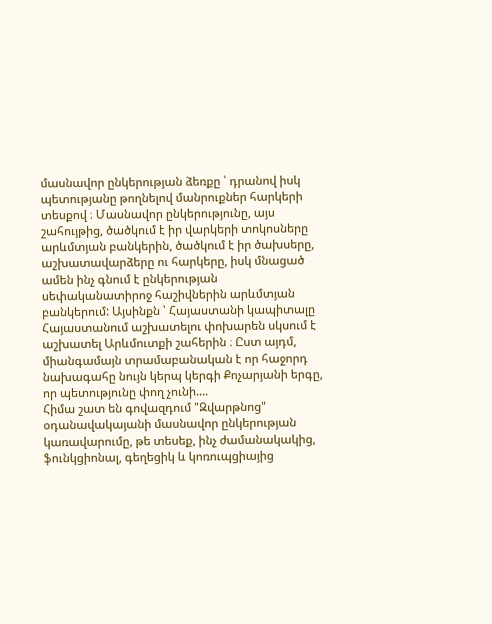մասնավոր ընկերության ձեռքը ՝ դրանով իսկ պետությանը թողնելով մանրուքներ հարկերի տեսքով ։ Մասնավոր ընկերությունը, այս շահույթից, ծածկում է իր վարկերի տոկոսները արևմտյան բանկերին, ծածկում է իր ծախսերը, աշխատավարձերը ու հարկերը, իսկ մնացած ամեն ինչ գնում է ընկերության սեփականատիրոջ հաշիվներին արևմտյան բանկերում: Այսինքն ՝ Հայաստանի կապիտալը Հայաստանում աշխատելու փոխարեն սկսում է աշխատել Արևմուտքի շահերին ։ Ըստ այդմ, միանգամայն տրամաբանական է որ հաջորդ նախագահը նույն կերպ կերգի Քոչարյանի երգը, որ պետությունը փող չունի....
Հիմա շատ են գովազդում "Զվարթնոց" օդանավակայանի մասնավոր ընկերության կառավարումը, թե տեսեք, ինչ ժամանակակից, ֆունկցիոնալ, գեղեցիկ և կոռուպցիայից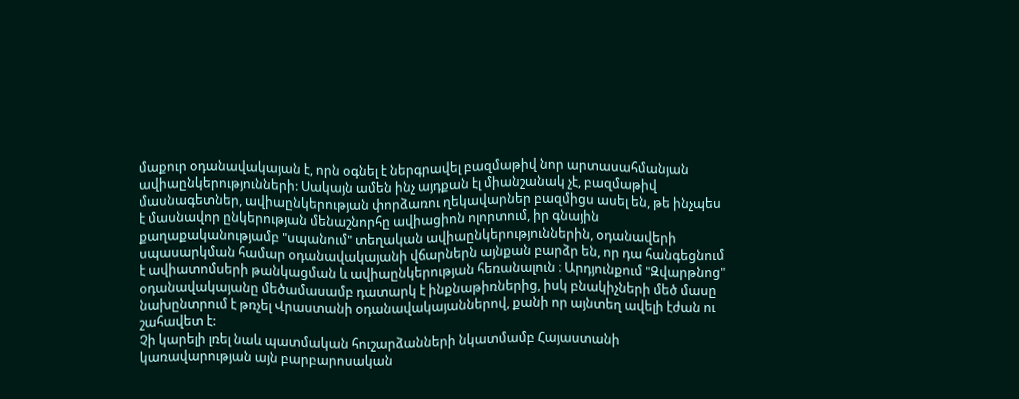մաքուր օդանավակայան է, որն օգնել է ներգրավել բազմաթիվ նոր արտասահմանյան ավիաընկերությունների: Սակայն ամեն ինչ այդքան էլ միանշանակ չէ, բազմաթիվ մասնագետներ, ավիաընկերության փորձառու ղեկավարներ բազմիցս ասել են, թե ինչպես է մասնավոր ընկերության մենաշնորհը ավիացիոն ոլորտում, իր գնային քաղաքականությամբ "սպանում" տեղական ավիաընկերություններին, օդանավերի սպասարկման համար օդանավակայանի վճարներն այնքան բարձր են, որ դա հանգեցնում է ավիատոմսերի թանկացման և ավիաընկերության հեռանալուն ։ Արդյունքում "Զվարթնոց" օդանավակայանը մեծամասամբ դատարկ է ինքնաթիռներից, իսկ բնակիչների մեծ մասը նախընտրում է թռչել Վրաստանի օդանավակայաններով, քանի որ այնտեղ ավելի էժան ու շահավետ է:
Չի կարելի լռել նաև պատմական հուշարձանների նկատմամբ Հայաստանի կառավարության այն բարբարոսական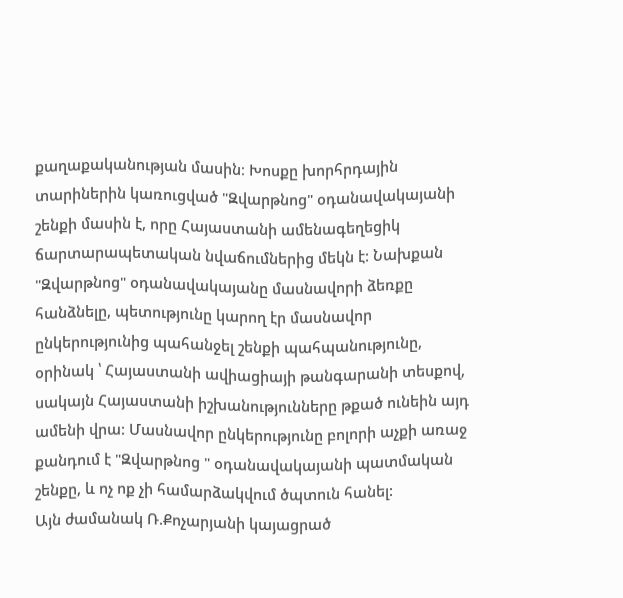քաղաքականության մասին։ Խոսքը խորհրդային տարիներին կառուցված "Զվարթնոց" օդանավակայանի շենքի մասին է, որը Հայաստանի ամենագեղեցիկ ճարտարապետական նվաճումներից մեկն է: Նախքան "Զվարթնոց" օդանավակայանը մասնավորի ձեռքը հանձնելը, պետությունը կարող էր մասնավոր ընկերությունից պահանջել շենքի պահպանությունը, օրինակ ՝ Հայաստանի ավիացիայի թանգարանի տեսքով, սակայն Հայաստանի իշխանությունները թքած ունեին այդ ամենի վրա: Մասնավոր ընկերությունը բոլորի աչքի առաջ քանդում է "Զվարթնոց " օդանավակայանի պատմական շենքը, և ոչ ոք չի համարձակվում ծպտուն հանել:
Այն ժամանակ Ռ.Քոչարյանի կայացրած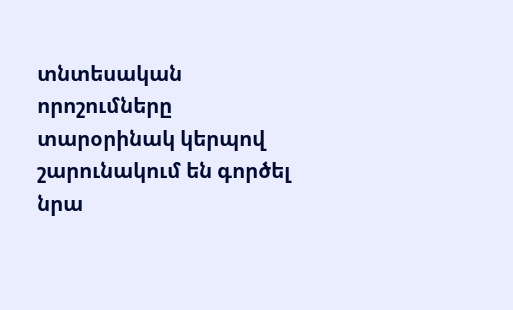տնտեսական որոշումները տարօրինակ կերպով շարունակում են գործել նրա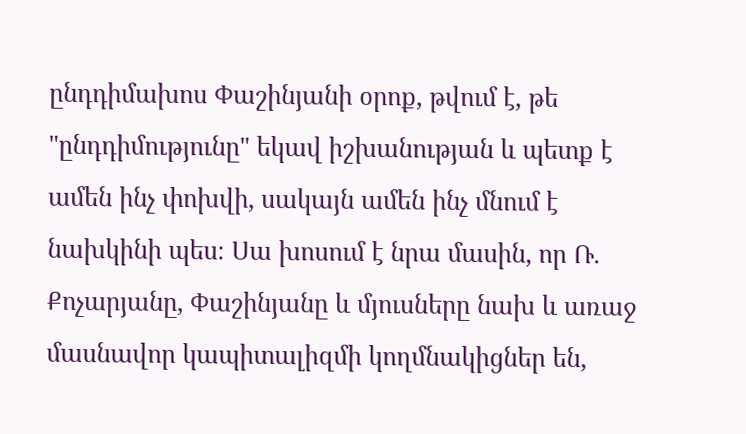ընդդիմախոս Փաշինյանի օրոք, թվում է, թե "ընդդիմությունը" եկավ իշխանության և պետք է ամեն ինչ փոխվի, սակայն ամեն ինչ մնում է նախկինի պես։ Սա խոսում է նրա մասին, որ Ռ. Քոչարյանը, Փաշինյանը և մյուսները նախ և առաջ մասնավոր կապիտալիզմի կողմնակիցներ են,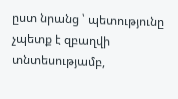ըստ նրանց ՝ պետությունը չպետք է զբաղվի տնտեսությամբ,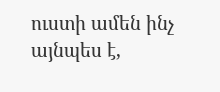ուստի ամեն ինչ այնպես է,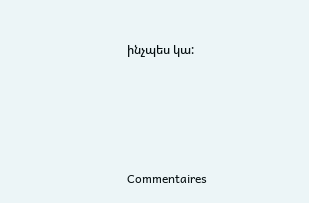ինչպես կա:




Commentaires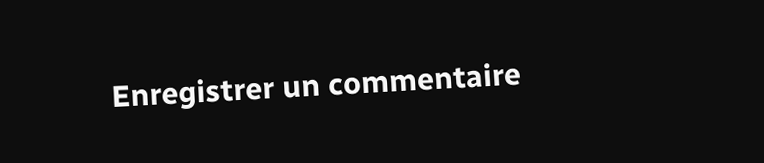Enregistrer un commentaire